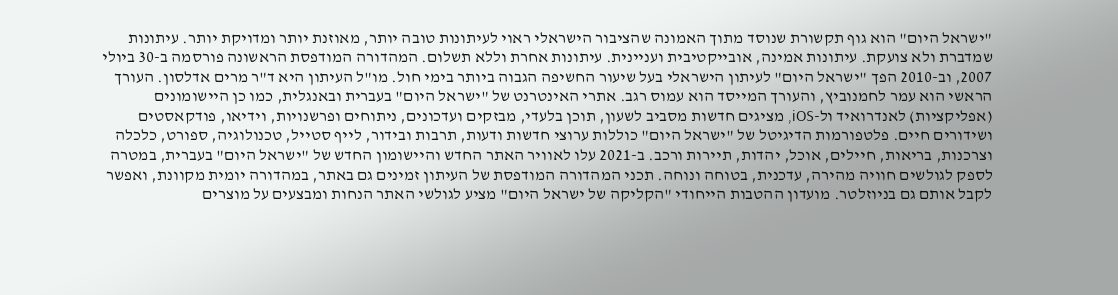"ישראל היום" הוא גוף תקשורת שנוסד מתוך האמונה שהציבור הישראלי ראוי לעיתונות טובה יותר, מאוזנת יותר ומדויקת יותר. עיתונות שמדברת ולא צועקת. עיתונות אמינה, אובייקטיבית ועניינית. עיתונות אחרת וללא תשלום. המהדורה המודפסת הראשונה פורסמה ב-30 ביולי 2007, וב-2010 הפך "ישראל היום" לעיתון הישראלי בעל שיעור החשיפה הגבוה ביותר בימי חול. מו"ל העיתון היא ד"ר מרים אדלסון. העורך הראשי הוא עמר לחמנוביץ, והעורך המייסד הוא עמוס רגב. אתרי האינטרנט של "ישראל היום" בעברית ובאנגלית, כמו כן היישומונים (אפליקציות) לאנדרואיד ול-iOS, מציגים חדשות מסביב לשעון, תוכן בלעדי, מבזקים ועדכונים, ניתוחים ופרשנויות, וידיאו, פודקאסטים ושידורים חיים. פלטפורמות הדיגיטל של "ישראל היום" כוללות ערוצי חדשות ודעות, תרבות ובידור, לייף סטייל, טכנולוגיה, ספורט, כלכלה וצרכנות, בריאות, חיילים, אוכל, יהדות, תיירות ורכב. ב-2021 עלו לאוויר האתר החדש והיישומון החדש של "ישראל היום" בעברית, במטרה לספק לגולשים חוויה מהירה, עדכנית, בטוחה ונוחה. תכני המהדורה המודפסת של העיתון זמינים גם באתר, במהדורה יומית מקוונת, ואפשר לקבל אותם גם בניוזלטר. מועדון ההטבות הייחודי "הקליקה של ישראל היום" מציע לגולשי האתר הנחות ומבצעים על מוצרים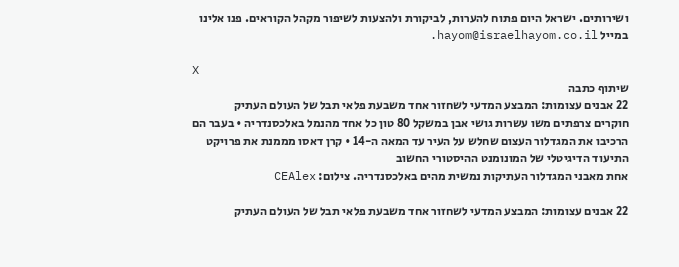ושירותים. ישראל היום פתוח להערות, לביקורת ולהצעות לשיפור מקהל הקוראים. פנו אלינו במייל hayom@israelhayom.co.il.

X
שיתוף כתבה
22 אבנים עצומות: המבצע המדעי לשחזור אחד משבעת פלאי תבל של העולם העתיק
חוקרים צרפתים משו עשרות גושי אבן במשקל 80 טון כל אחד מהנמל באלכסנדריה • בעבר הם הרכיבו את המגדלור העצום שחלש על העיר עד המאה ה-14 • קרן דאסו מממנת את פרויקט התיעוד הדיגיטלי של המונומנט ההיסטורי החשוב
אחת מאבני המגדלור העתיקות נמשית מהים באלכסנדריה. צילום: CEAlex

22 אבנים עצומות: המבצע המדעי לשחזור אחד משבעת פלאי תבל של העולם העתיק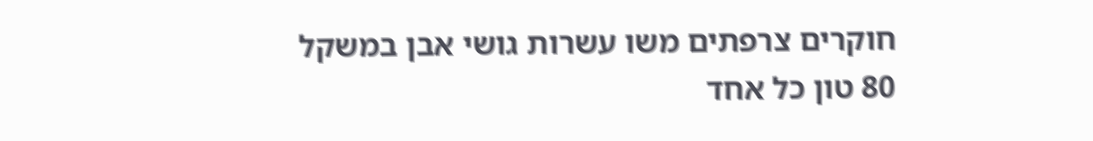חוקרים צרפתים משו עשרות גושי אבן במשקל 80 טון כל אחד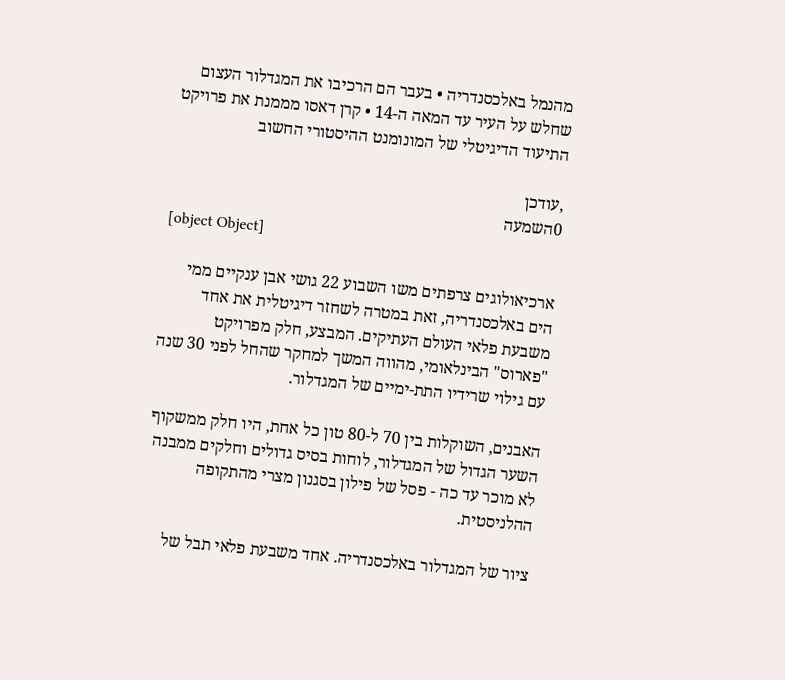מהנמל באלכסנדריה • בעבר הם הרכיבו את המגדלור העצום שחלש על העיר עד המאה ה-14 • קרן דאסו מממנת את פרויקט התיעוד הדיגיטלי של המונומנט ההיסטורי החשוב

,עודכן
0השמעה
[object Object]

ארכיאולוגים צרפתים משו השבוע 22 גושי אבן ענקיים ממי הים באלכסנדריה, זאת במטרה לשחזר דיגיטלית את אחד משבעת פלאי העולם העתיקים. המבצע, חלק מפרויקט "פארוס" הבינלאומי, מהווה המשך למחקר שהחל לפני 30 שנה עם גילוי שרידיו התת-ימיים של המגדלור.

האבנים, השוקלות בין 70 ל-80 טון כל אחת, היו חלק ממשקוף השער הגדול של המגדלור, לוחות בסיס גדולים וחלקים ממבנה לא מוכר עד כה - פסל של פילון בסגנון מצרי מהתקופה ההלניסטית.

ציור של המגדלור באלכסנדריה. אחד משבעת פלאי תבל של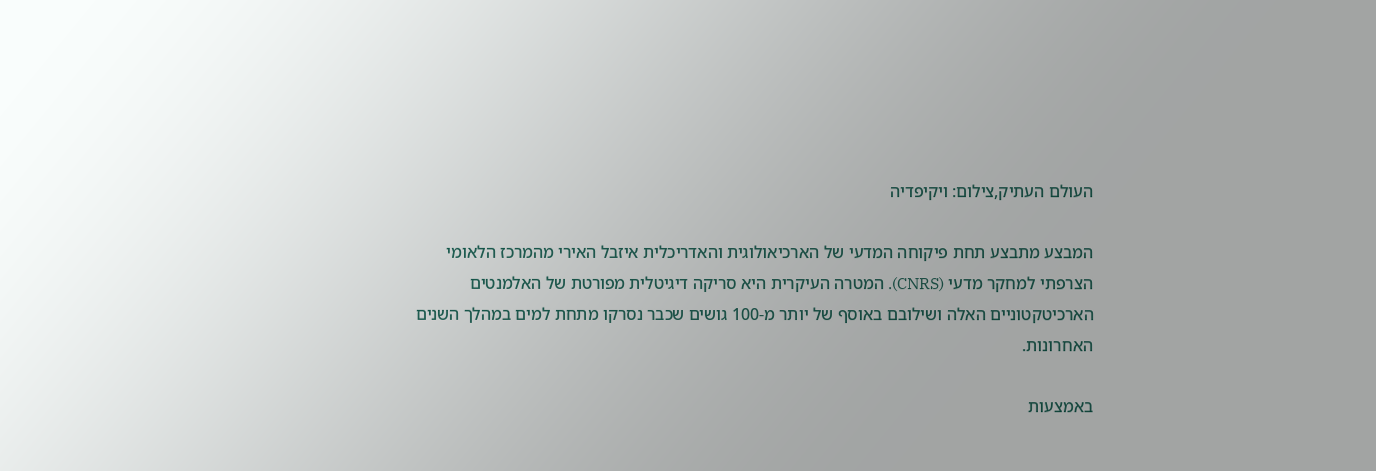העולם העתיק,צילום: ויקיפדיה

המבצע מתבצע תחת פיקוחה המדעי של הארכיאולוגית והאדריכלית איזבל האירי מהמרכז הלאומי הצרפתי למחקר מדעי (CNRS). המטרה העיקרית היא סריקה דיגיטלית מפורטת של האלמנטים הארכיטקטוניים האלה ושילובם באוסף של יותר מ-100 גושים שכבר נסרקו מתחת למים במהלך השנים האחרונות.

באמצעות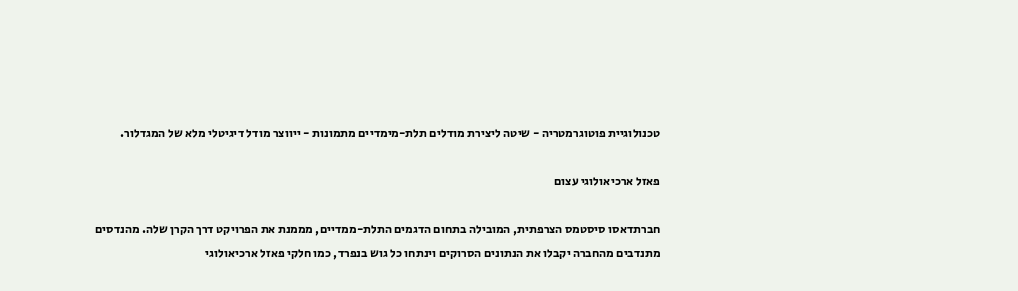טכנולוגיית פוטוגרמטריה - שיטה ליצירת מודלים תלת-מימדיים מתמונות - ייווצר מודל דיגיטלי מלא של המגדלור.

פאזל ארכיאולוגי עצום

חברתדאסו סיסטמס הצרפתית, המובילה בתחום הדגמים התלת-ממדיים, מממנת את הפרויקט דרך הקרן שלה. מהנדסים מתנדבים מהחברה יקבלו את הנתונים הסרוקים וינתחו כל גוש בנפרד, כמו חלקי פאזל ארכיאולוגי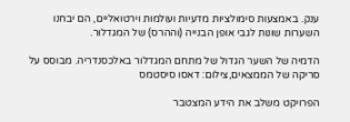ענק. באמצעות סימולציות מדעיות ועולמות וירטואליים, הם יבחנו השערות שונות לגבי אופן הבנייה (וההרס) של המגדלור.

הדמיה של השער הגדול של מתחם המגדלור באלכסנדריה. מבוסס על סריקה של הממצאים,צילום: דאסו סיסטמס

הפרויקט משלב את הידע המצטבר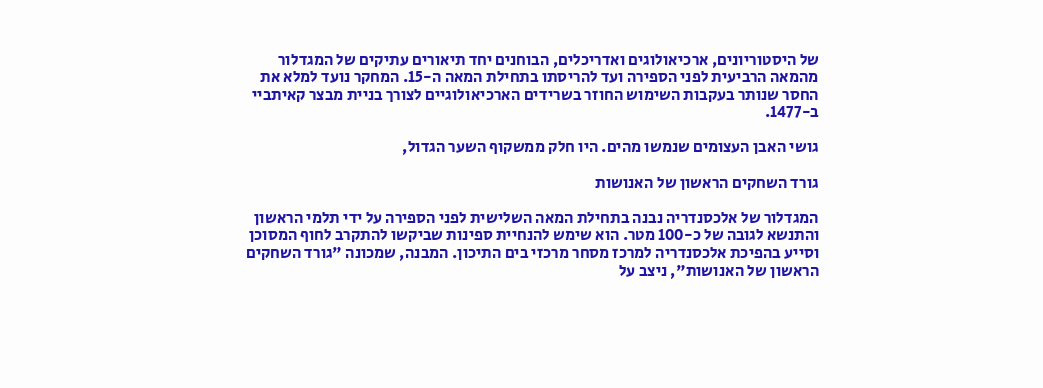של היסטוריונים, ארכיאולוגים ואדריכלים, הבוחנים יחד תיאורים עתיקים של המגדלור מהמאה הרביעית לפני הספירה ועד להריסתו בתחילת המאה ה-15. המחקר נועד למלא את החסר שנותר בעקבות השימוש החוזר בשרידים הארכיאולוגיים לצורך בניית מבצר קאיתביי ב-1477.

גושי האבן העצומים שנמשו מהים. היו חלק ממשקוף השער הגדול,

גורד השחקים הראשון של האנושות

המגדלור של אלכסנדריה נבנה בתחילת המאה השלישית לפני הספירה על ידי תלמי הראשון והתנשא לגובה של כ-100 מטר. הוא שימש להנחיית ספינות שביקשו להתקרב לחוף המסוכן וסייע בהפיכת אלכסנדריה למרכז מסחר מרכזי בים התיכון. המבנה, שמכונה "גורד השחקים הראשון של האנושות", ניצב על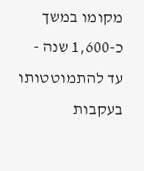מקומו במשך כ-1,600 שנה - עד להתמוטטותו בעקבות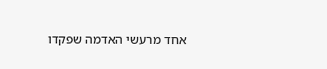אחד מרעשי האדמה שפקדו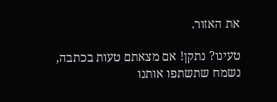את האזור.

טעינו? נתקן! אם מצאתם טעות בכתבה, נשמח שתשתפו אותנו